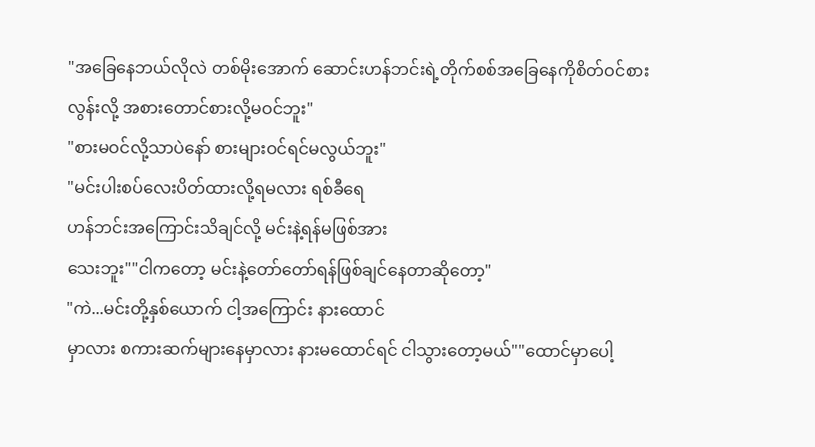"အခြေနေဘယ်လိုလဲ တစ်မိုးအောက် ဆောင်းဟန်ဘင်းရဲ့တိုက်စစ်အခြေနေကိုစိတ်ဝင်စားလွန်းလို့ အစားတောင်စားလို့မဝင်ဘူး"
"စားမဝင်လို့သာပဲနော် စားများဝင်ရင်မလွယ်ဘူး"
"မင်းပါးစပ်လေးပိတ်ထားလို့ရမလား ရစ်ခီရေ
ဟန်ဘင်းအကြောင်းသိချင်လို့ မင်းနဲ့ရန်မဖြစ်အား
သေးဘူး""ငါကတော့ မင်းနဲ့တော်တော်ရန်ဖြစ်ချင်နေတာဆိုတော့"
"ကဲ...မင်းတို့နှစ်ယောက် ငါ့အကြောင်း နားထောင်
မှာလား စကားဆက်များနေမှာလား နားမထောင်ရင် ငါသွားတော့မယ်""ထောင်မှာပေါ့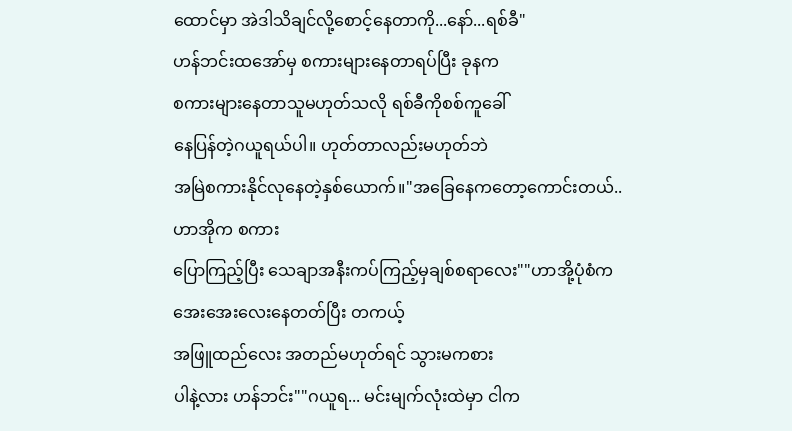ထောင်မှာ အဲဒါသိချင်လို့စောင့်နေတာကို...နော်...ရစ်ခီ"
ဟန်ဘင်းထအော်မှ စကားများနေတာရပ်ပြီး ခုနက
စကားများနေတာသူမဟုတ်သလို ရစ်ခီကိုစစ်ကူခေါ်
နေပြန်တဲ့ဂယူရယ်ပါ။ ဟုတ်တာလည်းမဟုတ်ဘဲ
အမြဲစကားနိုင်လုနေတဲ့နှစ်ယောက်။"အခြေနေကတော့ကောင်းတယ်..ဟာအိုက စကား
ပြောကြည့်ပြီး သေချာအနီးကပ်ကြည့်မှချစ်စရာလေး""ဟာအို့ပုံစံက အေးအေးလေးနေတတ်ပြီး တကယ့်
အဖြူထည်လေး အတည်မဟုတ်ရင် သွားမကစား
ပါနဲ့လား ဟန်ဘင်း""ဂယူရ... မင်းမျက်လုံးထဲမှာ ငါက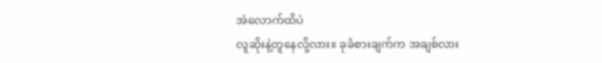အဲလောက်ထိပဲ
လူဆိုးနဲ့တူနေလို့လား။ ခုခံစားချက်က အချစ်လား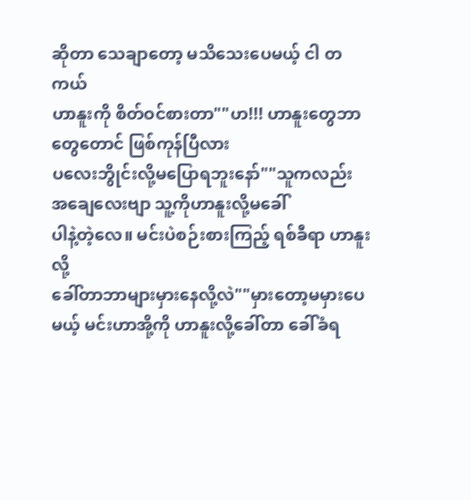ဆိုတာ သေချာတော့ မသိသေးပေမယ့် ငါ တကယ်
ဟာနူးကို စိတ်ဝင်စားတာ""ဟ!!! ဟာနူးတွေဘာတွေတောင် ဖြစ်ကုန်ပြီလား
ပလေးဘွိုင်းလို့မပြောရဘူးနော်""သူကလည်း အချေလေးဗျာ သူ့ကိုဟာနူးလို့မခေါ်
ပါနဲ့တဲ့လေ။ မင်းပဲစဉ်းစားကြည့် ရစ်ခီရာ ဟာနူးလို့
ခေါ်တာဘာများမှားနေလို့လဲ""မှားတော့မမှားပေမယ့် မင်းဟာအို့ကို ဟာနူးလို့ခေါ်တာ ခေါ်ခံရ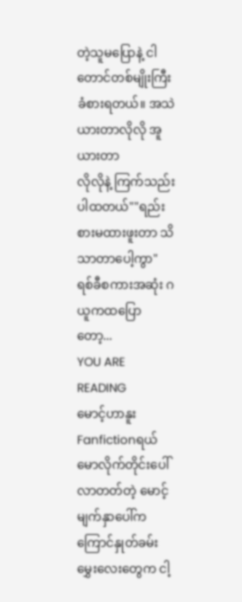တဲ့သူမပြောနဲ့ ငါတောင်တစ်မျိုးကြီးခံစားရတယ်။ အသဲယားတာလိုလို အူယားတာ
လိုလိုနဲ့ ကြက်သည်းပါထတယ်""ရည်းစားမထားဖူးတာ သိသာတာပေါ့ကွာ"
ရစ်ခီစကားအဆုံး ဂယူကထပြောတော့...
YOU ARE READING
မောင့်ဟာနူး
Fanfictionရယ်မောလိုက်တိုင်းပေါ်လာတတ်တဲ့ မောင့်မျက်နှာပေါ်က ကြောင်နှုတ်ခမ်းမွှေးလေးတွေက ငါ့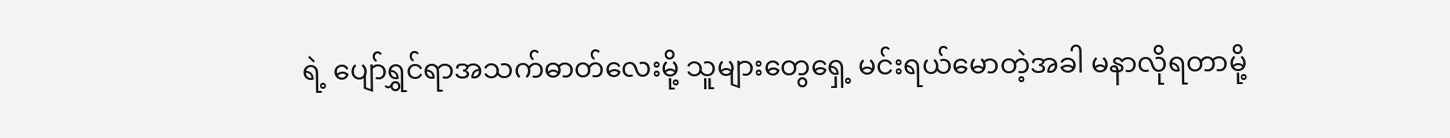ရဲ့ ပျော်ရွှင်ရာအသက်ဓာတ်လေးမို့ သူများတွေရှေ့ မင်းရယ်မောတဲ့အခါ မနာလိုရတာမို့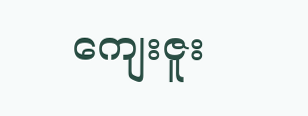ကျေးဇူး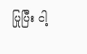ပြုပြီး ငါ့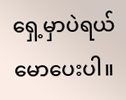ရှေ့မှာပဲရယ်မောပေးပါ။